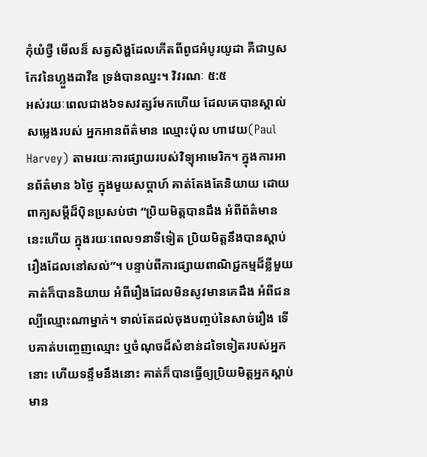កុំយំថ្វី មើលន៏ សត្វសិង្ហដែលកើតពីពូជអំបូរយូដា គឺជាឫសកែវនៃហ្លួងដាវីឌ ទ្រង់បានឈ្នះ។ វិវរណៈ ៥:៥
អស់រយៈពេលជាង៦ទសវត្សរ៍មកហើយ ដែលគេបានស្គាល់សម្លេងរបស់ អ្នកអានព័ត៌មាន ឈ្មោះប៉ុល ហាវេយ(Paul Harvey) តាមរយៈការផ្សាយរបស់វិទ្យុអាមេរិក។ ក្នុងការអានព័ត៌មាន ៦ថ្ងៃ ក្នុងមួយសប្តាហ៍ គាត់តែងតែនិយាយ ដោយពាក្យសម្តីដ៏ប៉ិនប្រសប់ថា “ប្រិយមិត្តបានដឹង អំពីព័ត៌មាននេះហើយ ក្នុងរយៈពេល១នាទីទៀត ប្រិយមិត្តនឹងបានស្តាប់រឿងដែលនៅសល់”។ បន្ទាប់ពីការផ្សាយពាណិជ្ជកម្មដ៏ខ្លីមួយ គាត់ក៏បាននិយាយ អំពីរឿងដែលមិនសូវមានគេដឹង អំពីជនល្បីឈ្មោះណាម្នាក់។ ទាល់តែដល់ចុងបញ្ចប់នៃសាច់រឿង ទើបគាត់បញ្ចេញឈ្មោះ ឬចំណុចដ៏សំខាន់ដទៃទៀតរបស់អ្នកនោះ ហើយទន្ទឹមនឹងនោះ គាត់ក៏បានធ្វើឲ្យប្រិយមិត្តអ្នកស្តាប់ មាន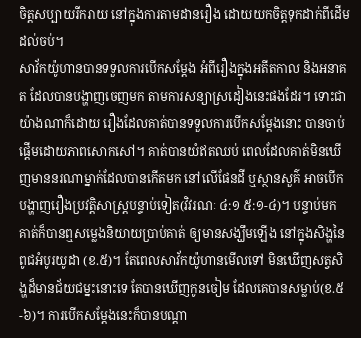ចិត្តសប្បាយរីករាយ នៅក្នុងការតាមដានរឿង ដោយយកចិត្តទុកដាក់ពីដើមដល់ចប់។
សាវ័កយ៉ូហានបានទទួលការបើកសម្តែង អំពីរឿងក្នុងអតីតកាល និងអនាគត ដែលបានបង្ហាញចេញមក តាមការសន្យាស្រដៀងនេះផងដែរ។ ទោះជាយ៉ាងណាក៏ដោយ រឿងដែលគាត់បានទទួលការបើកសម្តែងនោះ បានចាប់ផ្តើមដោយភាពសោកសៅ។ គាត់បានយំឥតឈប់ ពេលដែលគាត់មិនឃើញមាននរណាម្នាក់ដែលបានកើតមក នៅលើផែនដី ឬស្ថានសួគ៌ អាចបើកបង្ហាញរឿងប្រវត្តិសាស្ត្របន្ទាប់ទៀត(វិវរណៈ ៤:១ ៥:១-៤)។ បន្ទាប់មក គាត់ក៏បានឮសម្លេងនិយាយប្រាប់គាត់ ឲ្យមានសង្ឃឹមឡើង នៅក្នុងសិង្ហនៃពូជអំបូរយូដា (ខ.៥)។ តែពេលសាវ័កយ៉ូហានមើលទៅ មិនឃើញសត្វសិង្ហដ៏មានជ័យជម្នះនោះទេ តែបានឃើញកូនចៀម ដែលគេបានសម្លាប់(ខ.៥-៦)។ ការបើកសម្តែងនេះក៏បានបណ្តា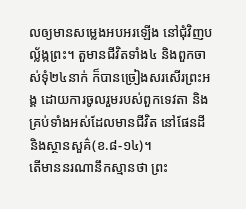លឲ្យមានសម្លេងអបអរឡើង នៅជុំវិញបល្ល័ង្កព្រះ។ តួមានជីវិតទាំង៤ និងពួកចាស់ទុំ២៤នាក់ ក៏បានច្រៀងសរសើរព្រះអង្គ ដោយការចូលរួមរបស់ពួកទេវតា និងគ្រប់ទាំងអស់ដែលមានជីវិត នៅផែនដី និងស្ថានសួគ៌(ខ.៨-១៤)។
តើមាននរណានឹកស្មានថា ព្រះ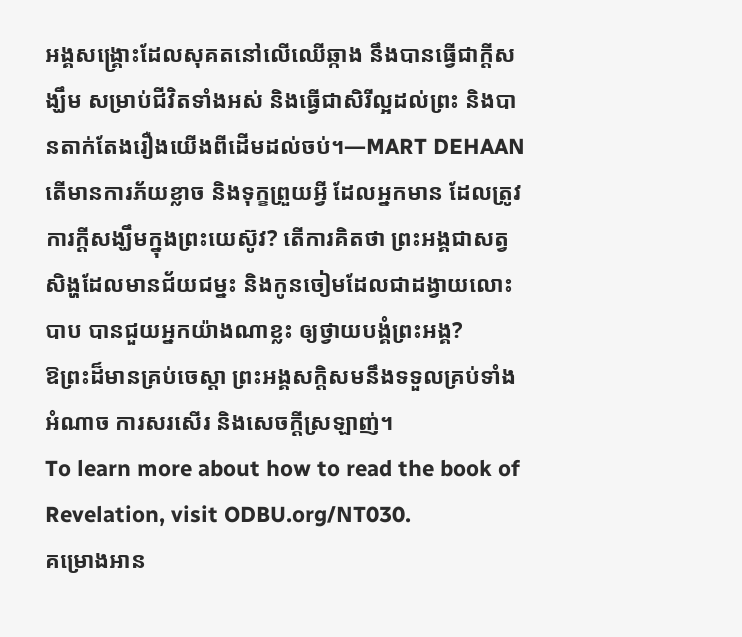អង្គសង្រ្គោះដែលសុគតនៅលើឈើឆ្កាង នឹងបានធ្វើជាក្តីសង្ឃឹម សម្រាប់ជីវិតទាំងអស់ និងធ្វើជាសិរីល្អដល់ព្រះ និងបានតាក់តែងរឿងយើងពីដើមដល់ចប់។—MART DEHAAN
តើមានការភ័យខ្លាច និងទុក្ខព្រួយអ្វី ដែលអ្នកមាន ដែលត្រូវការក្តីសង្ឃឹមក្នុងព្រះយេស៊ូវ? តើការគិតថា ព្រះអង្គជាសត្វសិង្ហដែលមានជ័យជម្នះ និងកូនចៀមដែលជាដង្វាយលោះបាប បានជួយអ្នកយ៉ាងណាខ្លះ ឲ្យថ្វាយបង្គំព្រះអង្គ?
ឱព្រះដ៏មានគ្រប់ចេស្ដា ព្រះអង្គសក្តិសមនឹងទទួលគ្រប់ទាំងអំណាច ការសរសើរ និងសេចក្តីស្រឡាញ់។
To learn more about how to read the book of Revelation, visit ODBU.org/NT030.
គម្រោងអាន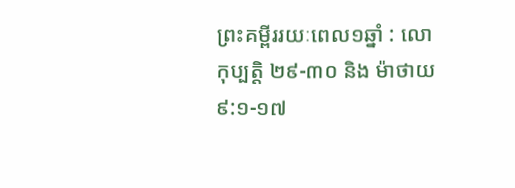ព្រះគម្ពីររយៈពេល១ឆ្នាំ : លោកុប្បត្តិ ២៩-៣០ និង ម៉ាថាយ ៩:១-១៧